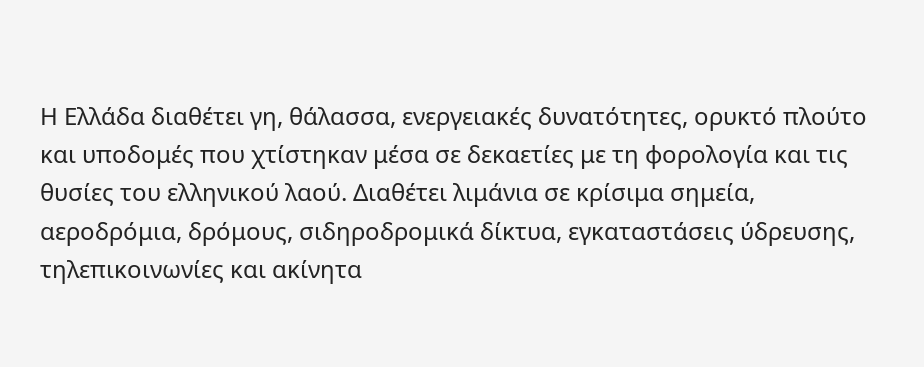Η Ελλάδα διαθέτει γη, θάλασσα, ενεργειακές δυνατότητες, ορυκτό πλούτο και υποδομές που χτίστηκαν μέσα σε δεκαετίες με τη φορολογία και τις θυσίες του ελληνικού λαού. Διαθέτει λιμάνια σε κρίσιμα σημεία, αεροδρόμια, δρόμους, σιδηροδρομικά δίκτυα, εγκαταστάσεις ύδρευσης, τηλεπικοινωνίες και ακίνητα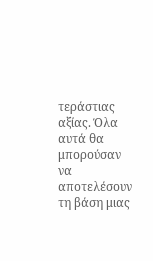τεράστιας αξίας. Όλα αυτά θα μπορούσαν να αποτελέσουν τη βάση μιας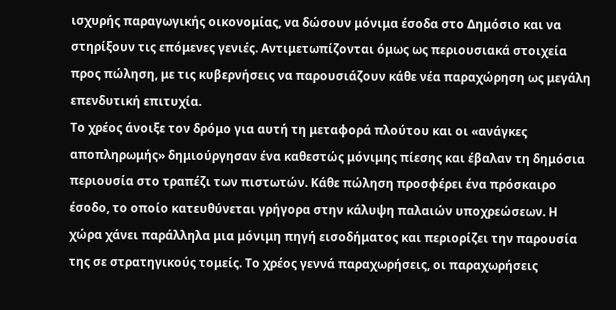ισχυρής παραγωγικής οικονομίας, να δώσουν μόνιμα έσοδα στο Δημόσιο και να στηρίξουν τις επόμενες γενιές. Αντιμετωπίζονται όμως ως περιουσιακά στοιχεία προς πώληση, με τις κυβερνήσεις να παρουσιάζουν κάθε νέα παραχώρηση ως μεγάλη επενδυτική επιτυχία.
Το χρέος άνοιξε τον δρόμο για αυτή τη μεταφορά πλούτου και οι «ανάγκες αποπληρωμής» δημιούργησαν ένα καθεστώς μόνιμης πίεσης και έβαλαν τη δημόσια περιουσία στο τραπέζι των πιστωτών. Κάθε πώληση προσφέρει ένα πρόσκαιρο έσοδο, το οποίο κατευθύνεται γρήγορα στην κάλυψη παλαιών υποχρεώσεων. Η χώρα χάνει παράλληλα μια μόνιμη πηγή εισοδήματος και περιορίζει την παρουσία της σε στρατηγικούς τομείς. Το χρέος γεννά παραχωρήσεις, οι παραχωρήσεις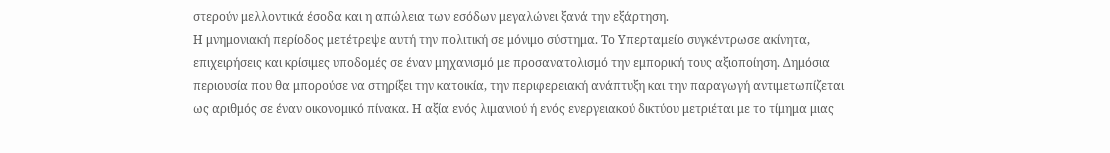στερούν μελλοντικά έσοδα και η απώλεια των εσόδων μεγαλώνει ξανά την εξάρτηση.
Η μνημονιακή περίοδος μετέτρεψε αυτή την πολιτική σε μόνιμο σύστημα. Το Υπερταμείο συγκέντρωσε ακίνητα, επιχειρήσεις και κρίσιμες υποδομές σε έναν μηχανισμό με προσανατολισμό την εμπορική τους αξιοποίηση. Δημόσια περιουσία που θα μπορούσε να στηρίξει την κατοικία, την περιφερειακή ανάπτυξη και την παραγωγή αντιμετωπίζεται ως αριθμός σε έναν οικονομικό πίνακα. Η αξία ενός λιμανιού ή ενός ενεργειακού δικτύου μετριέται με το τίμημα μιας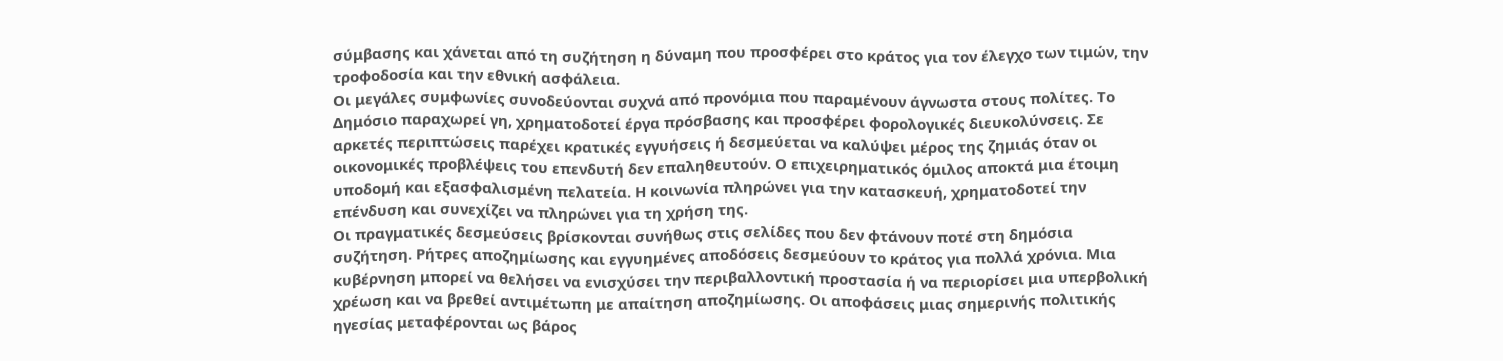σύμβασης και χάνεται από τη συζήτηση η δύναμη που προσφέρει στο κράτος για τον έλεγχο των τιμών, την τροφοδοσία και την εθνική ασφάλεια.
Οι μεγάλες συμφωνίες συνοδεύονται συχνά από προνόμια που παραμένουν άγνωστα στους πολίτες. Το Δημόσιο παραχωρεί γη, χρηματοδοτεί έργα πρόσβασης και προσφέρει φορολογικές διευκολύνσεις. Σε αρκετές περιπτώσεις παρέχει κρατικές εγγυήσεις ή δεσμεύεται να καλύψει μέρος της ζημιάς όταν οι οικονομικές προβλέψεις του επενδυτή δεν επαληθευτούν. Ο επιχειρηματικός όμιλος αποκτά μια έτοιμη υποδομή και εξασφαλισμένη πελατεία. Η κοινωνία πληρώνει για την κατασκευή, χρηματοδοτεί την επένδυση και συνεχίζει να πληρώνει για τη χρήση της.
Οι πραγματικές δεσμεύσεις βρίσκονται συνήθως στις σελίδες που δεν φτάνουν ποτέ στη δημόσια συζήτηση. Ρήτρες αποζημίωσης και εγγυημένες αποδόσεις δεσμεύουν το κράτος για πολλά χρόνια. Μια κυβέρνηση μπορεί να θελήσει να ενισχύσει την περιβαλλοντική προστασία ή να περιορίσει μια υπερβολική χρέωση και να βρεθεί αντιμέτωπη με απαίτηση αποζημίωσης. Οι αποφάσεις μιας σημερινής πολιτικής ηγεσίας μεταφέρονται ως βάρος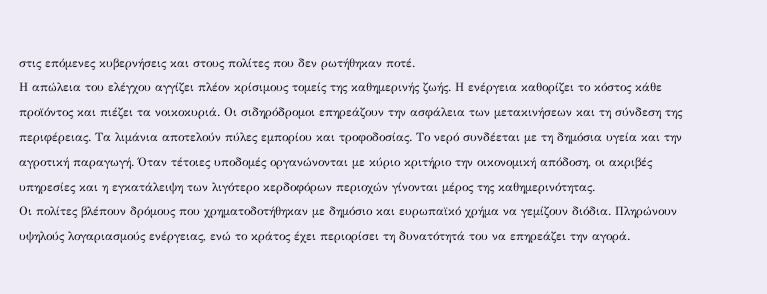στις επόμενες κυβερνήσεις και στους πολίτες που δεν ρωτήθηκαν ποτέ.
Η απώλεια του ελέγχου αγγίζει πλέον κρίσιμους τομείς της καθημερινής ζωής. Η ενέργεια καθορίζει το κόστος κάθε προϊόντος και πιέζει τα νοικοκυριά. Οι σιδηρόδρομοι επηρεάζουν την ασφάλεια των μετακινήσεων και τη σύνδεση της περιφέρειας. Τα λιμάνια αποτελούν πύλες εμπορίου και τροφοδοσίας. Το νερό συνδέεται με τη δημόσια υγεία και την αγροτική παραγωγή. Όταν τέτοιες υποδομές οργανώνονται με κύριο κριτήριο την οικονομική απόδοση, οι ακριβές υπηρεσίες και η εγκατάλειψη των λιγότερο κερδοφόρων περιοχών γίνονται μέρος της καθημερινότητας.
Οι πολίτες βλέπουν δρόμους που χρηματοδοτήθηκαν με δημόσιο και ευρωπαϊκό χρήμα να γεμίζουν διόδια. Πληρώνουν υψηλούς λογαριασμούς ενέργειας, ενώ το κράτος έχει περιορίσει τη δυνατότητά του να επηρεάζει την αγορά.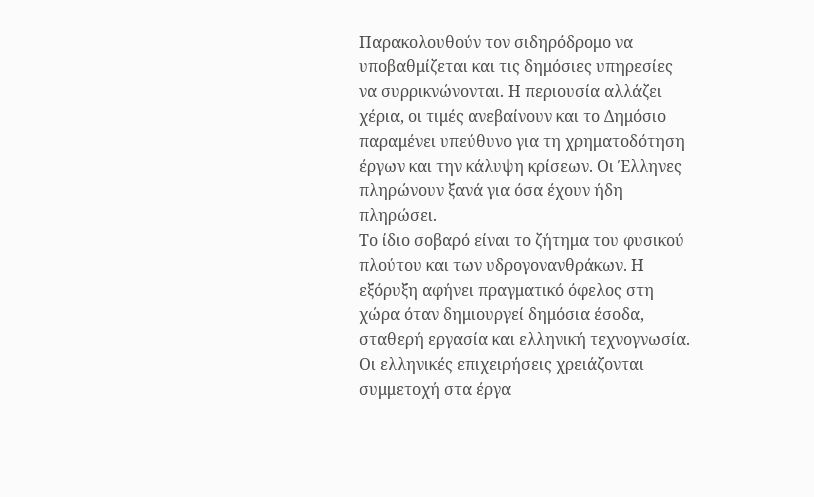Παρακολουθούν τον σιδηρόδρομο να υποβαθμίζεται και τις δημόσιες υπηρεσίες να συρρικνώνονται. Η περιουσία αλλάζει χέρια, οι τιμές ανεβαίνουν και το Δημόσιο παραμένει υπεύθυνο για τη χρηματοδότηση έργων και την κάλυψη κρίσεων. Οι Έλληνες πληρώνουν ξανά για όσα έχουν ήδη πληρώσει.
Το ίδιο σοβαρό είναι το ζήτημα του φυσικού πλούτου και των υδρογονανθράκων. Η εξόρυξη αφήνει πραγματικό όφελος στη χώρα όταν δημιουργεί δημόσια έσοδα, σταθερή εργασία και ελληνική τεχνογνωσία. Οι ελληνικές επιχειρήσεις χρειάζονται συμμετοχή στα έργα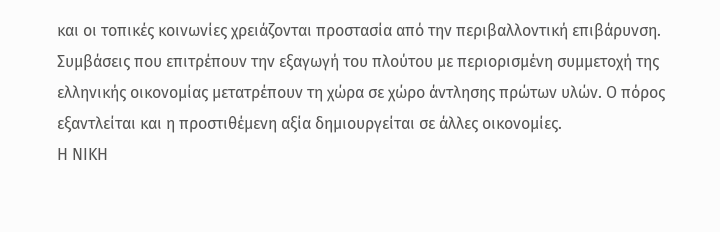και οι τοπικές κοινωνίες χρειάζονται προστασία από την περιβαλλοντική επιβάρυνση. Συμβάσεις που επιτρέπουν την εξαγωγή του πλούτου με περιορισμένη συμμετοχή της ελληνικής οικονομίας μετατρέπουν τη χώρα σε χώρο άντλησης πρώτων υλών. Ο πόρος εξαντλείται και η προστιθέμενη αξία δημιουργείται σε άλλες οικονομίες.
Η ΝΙΚΗ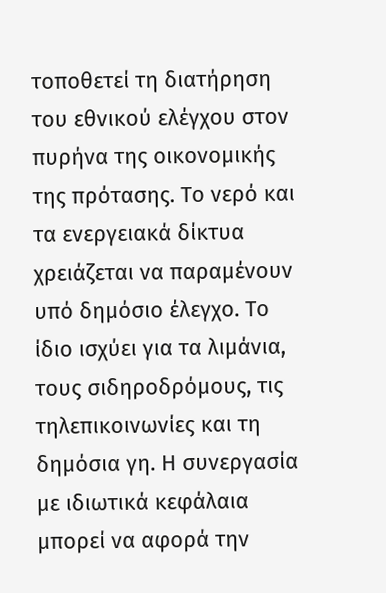τοποθετεί τη διατήρηση του εθνικού ελέγχου στον πυρήνα της οικονομικής της πρότασης. Το νερό και τα ενεργειακά δίκτυα χρειάζεται να παραμένουν υπό δημόσιο έλεγχο. Το ίδιο ισχύει για τα λιμάνια, τους σιδηροδρόμους, τις τηλεπικοινωνίες και τη δημόσια γη. Η συνεργασία με ιδιωτικά κεφάλαια μπορεί να αφορά την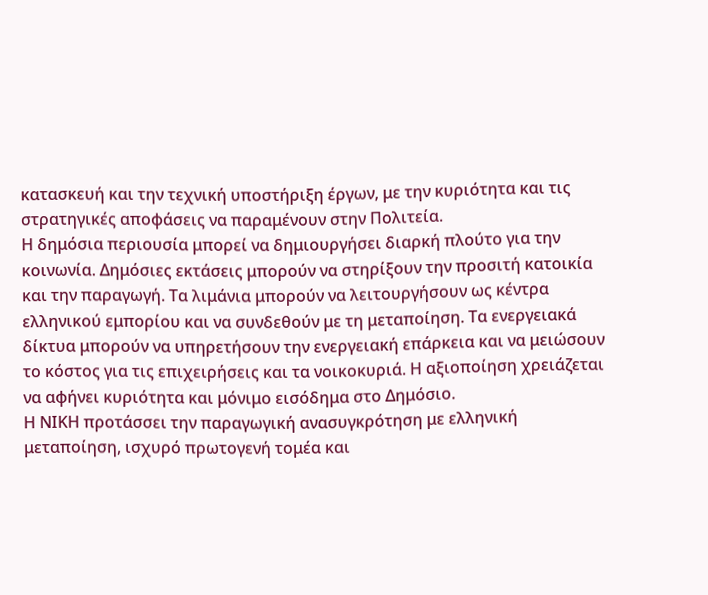κατασκευή και την τεχνική υποστήριξη έργων, με την κυριότητα και τις στρατηγικές αποφάσεις να παραμένουν στην Πολιτεία.
Η δημόσια περιουσία μπορεί να δημιουργήσει διαρκή πλούτο για την κοινωνία. Δημόσιες εκτάσεις μπορούν να στηρίξουν την προσιτή κατοικία και την παραγωγή. Τα λιμάνια μπορούν να λειτουργήσουν ως κέντρα ελληνικού εμπορίου και να συνδεθούν με τη μεταποίηση. Τα ενεργειακά δίκτυα μπορούν να υπηρετήσουν την ενεργειακή επάρκεια και να μειώσουν το κόστος για τις επιχειρήσεις και τα νοικοκυριά. Η αξιοποίηση χρειάζεται να αφήνει κυριότητα και μόνιμο εισόδημα στο Δημόσιο.
Η ΝΙΚΗ προτάσσει την παραγωγική ανασυγκρότηση με ελληνική μεταποίηση, ισχυρό πρωτογενή τομέα και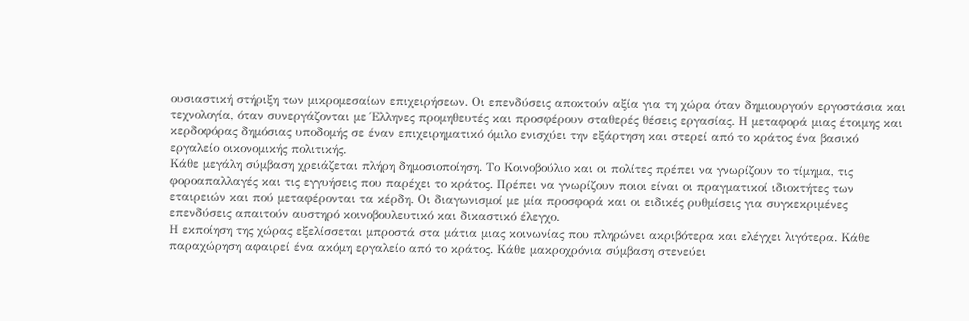ουσιαστική στήριξη των μικρομεσαίων επιχειρήσεων. Οι επενδύσεις αποκτούν αξία για τη χώρα όταν δημιουργούν εργοστάσια και τεχνολογία, όταν συνεργάζονται με Έλληνες προμηθευτές και προσφέρουν σταθερές θέσεις εργασίας. Η μεταφορά μιας έτοιμης και κερδοφόρας δημόσιας υποδομής σε έναν επιχειρηματικό όμιλο ενισχύει την εξάρτηση και στερεί από το κράτος ένα βασικό εργαλείο οικονομικής πολιτικής.
Κάθε μεγάλη σύμβαση χρειάζεται πλήρη δημοσιοποίηση. Το Κοινοβούλιο και οι πολίτες πρέπει να γνωρίζουν το τίμημα, τις φοροαπαλλαγές και τις εγγυήσεις που παρέχει το κράτος. Πρέπει να γνωρίζουν ποιοι είναι οι πραγματικοί ιδιοκτήτες των εταιρειών και πού μεταφέρονται τα κέρδη. Οι διαγωνισμοί με μία προσφορά και οι ειδικές ρυθμίσεις για συγκεκριμένες επενδύσεις απαιτούν αυστηρό κοινοβουλευτικό και δικαστικό έλεγχο.
Η εκποίηση της χώρας εξελίσσεται μπροστά στα μάτια μιας κοινωνίας που πληρώνει ακριβότερα και ελέγχει λιγότερα. Κάθε παραχώρηση αφαιρεί ένα ακόμη εργαλείο από το κράτος. Κάθε μακροχρόνια σύμβαση στενεύει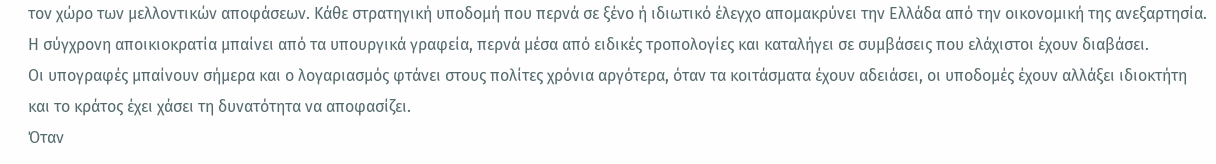τον χώρο των μελλοντικών αποφάσεων. Κάθε στρατηγική υποδομή που περνά σε ξένο ή ιδιωτικό έλεγχο απομακρύνει την Ελλάδα από την οικονομική της ανεξαρτησία.
Η σύγχρονη αποικιοκρατία μπαίνει από τα υπουργικά γραφεία, περνά μέσα από ειδικές τροπολογίες και καταλήγει σε συμβάσεις που ελάχιστοι έχουν διαβάσει.
Οι υπογραφές μπαίνουν σήμερα και ο λογαριασμός φτάνει στους πολίτες χρόνια αργότερα, όταν τα κοιτάσματα έχουν αδειάσει, οι υποδομές έχουν αλλάξει ιδιοκτήτη και το κράτος έχει χάσει τη δυνατότητα να αποφασίζει.
Όταν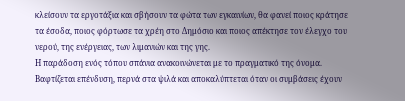κλείσουν τα εργοτάξια και σβήσουν τα φώτα των εγκαινίων, θα φανεί ποιος κράτησε τα έσοδα, ποιος φόρτωσε τα χρέη στο Δημόσιο και ποιος απέκτησε τον έλεγχο του νερού, της ενέργειας, των λιμανιών και της γης.
Η παράδοση ενός τόπου σπάνια ανακοινώνεται με το πραγματικό της όνομα. Βαφτίζεται επένδυση, περνά στα ψιλά και αποκαλύπτεται όταν οι συμβάσεις έχουν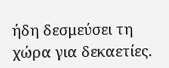ήδη δεσμεύσει τη χώρα για δεκαετίες.